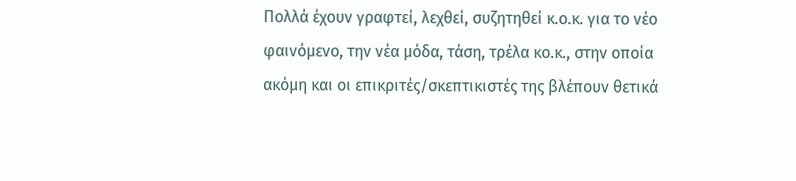Πολλά έχουν γραφτεί, λεχθεί, συζητηθεί κ.ο.κ. για το νέο φαινόμενο, την νέα μόδα, τάση, τρέλα κο.κ., στην οποία ακόμη και οι επικριτές/σκεπτικιστές της βλέπουν θετικά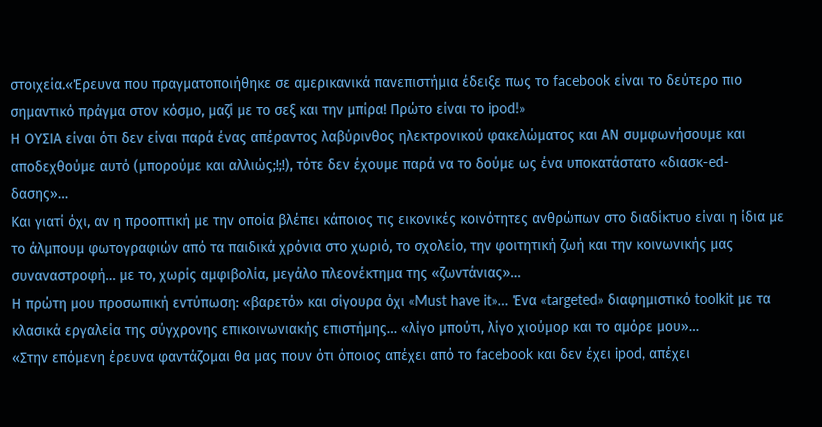στοιχεία.«Έρευνα που πραγματοποιήθηκε σε αμερικανικά πανεπιστήμια έδειξε πως το facebook είναι το δεύτερο πιο σημαντικό πράγμα στον κόσμο, μαζί με το σεξ και την μπίρα! Πρώτο είναι το ipod!»
Η ΟΥΣΙΑ είναι ότι δεν είναι παρά ένας απέραντος λαβύρινθος ηλεκτρονικού φακελώματος και ΑΝ συμφωνήσουμε και αποδεχθούμε αυτό (μπορούμε και αλλιώς;!;!), τότε δεν έχουμε παρά να το δούμε ως ένα υποκατάστατο «διασκ-ed-δασης»…
Και γιατί όχι, αν η προοπτική με την οποία βλέπει κάποιος τις εικονικές κοινότητες ανθρώπων στο διαδίκτυο είναι η ίδια με το άλμπουμ φωτογραφιών από τα παιδικά χρόνια στο χωριό, το σχολείο, την φοιτητική ζωή και την κοινωνικής μας συναναστροφή… με το, χωρίς αμφιβολία, μεγάλο πλεονέκτημα της «ζωντάνιας»…
Η πρώτη μου προσωπική εντύπωση: «βαρετό» και σίγουρα όχι «Must have it»… Ένα «targeted» διαφημιστικό toolkit με τα κλασικά εργαλεία της σύγχρονης επικοινωνιακής επιστήμης… «λίγο μπούτι, λίγο χιούμορ και το αμόρε μου»…
«Στην επόμενη έρευνα φαντάζομαι θα μας πουν ότι όποιος απέχει από το facebook και δεν έχει ipod, απέχει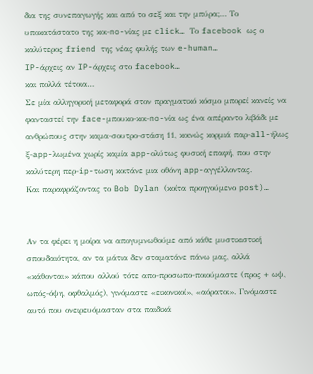δια της συνεπαγωγής και από το σεξ και την μπύρα;… Το υποκατάστατο της κοι-no-νίας με click… Το facebook ως ο καλύτερος friend της νέας φυλής των e-human…
IP-άρχεις αν IP-άρχεις στο facebook…
και πολλά τέτοια…
Σε μία αλληγορική μεταφορά στον πραγματικό κόσμο μπορεί κανείς να φανταστεί την face-μπουκο-κοι-no-νία ως ένα απέραντο λιβάδι με ανθρώπους στην καμα-σουτρο-στάση 11, κοινώς κορμιά παρ-all-ήλως ξ-app-λωμένα χωρίς καμία app-ολύτως φυσική επαφή, που στην καλύτερη περ-ip-τωση κοιτάνε μια οθόνη app-αγγέλλοντας.
Και παραφράζοντας το Bob Dylan (κοίτα προηγούμενο post)…


Αν τα φέρει η μοίρα να απογυμνωθούμε από κάθε μυστικιστική σπουδαιότητα, αν τα μάτια δεν σταματάνε πάνω μας, αλλά «κάθονται» κάπου αλλού τότε απο-προσωπο-ποιούμαστε (προς + ωψ, ωπός-όψη, οφθαλμός), γινόμαστε «εικονικοί», «αόρατοι». Γινόμαστε αυτό που ονειρευόμασταν στα παιδικά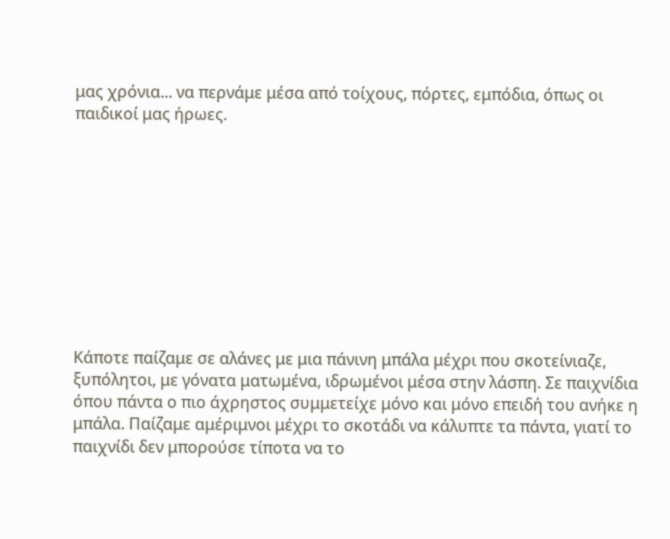μας χρόνια... να περνάμε μέσα από τοίχους, πόρτες, εμπόδια, όπως οι παιδικοί μας ήρωες.










Κάποτε παίζαμε σε αλάνες με μια πάνινη μπάλα μέχρι που σκοτείνιαζε, ξυπόλητοι, με γόνατα ματωμένα, ιδρωμένοι μέσα στην λάσπη. Σε παιχνίδια όπου πάντα ο πιο άχρηστος συμμετείχε μόνο και μόνο επειδή του ανήκε η μπάλα. Παίζαμε αμέριμνοι μέχρι το σκοτάδι να κάλυπτε τα πάντα, γιατί το παιχνίδι δεν μπορούσε τίποτα να το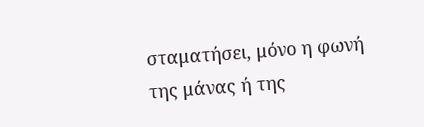σταματήσει, μόνο η φωνή της μάνας ή της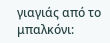γιαγιάς από το μπαλκόνι: